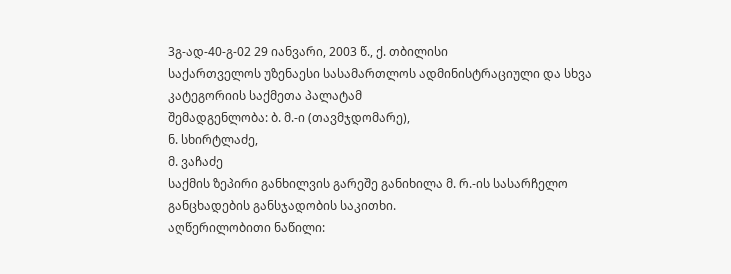3გ-ად-40-გ-02 29 იანვარი, 2003 წ., ქ. თბილისი
საქართველოს უზენაესი სასამართლოს ადმინისტრაციული და სხვა კატეგორიის საქმეთა პალატამ
შემადგენლობა: ბ. მ.-ი (თავმჯდომარე),
ნ. სხირტლაძე,
მ. ვაჩაძე
საქმის ზეპირი განხილვის გარეშე განიხილა მ. რ.-ის სასარჩელო განცხადების განსჯადობის საკითხი.
აღწერილობითი ნაწილი: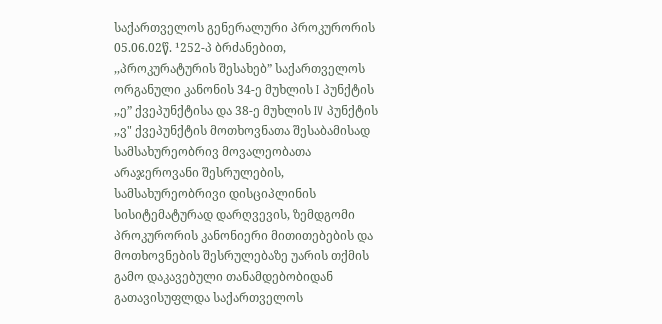საქართველოს გენერალური პროკურორის 05.06.02წ. ¹252-პ ბრძანებით, ,,პროკურატურის შესახებ” საქართველოს ორგანული კანონის 34-ე მუხლის I პუნქტის ,,ე” ქვეპუნქტისა და 38-ე მუხლის IV პუნქტის ,,ვ" ქვეპუნქტის მოთხოვნათა შესაბამისად სამსახურეობრივ მოვალეობათა არაჯეროვანი შესრულების, სამსახურეობრივი დისციპლინის სისიტემატურად დარღვევის, ზემდგომი პროკურორის კანონიერი მითითებების და მოთხოვნების შესრულებაზე უარის თქმის გამო დაკავებული თანამდებობიდან გათავისუფლდა საქართველოს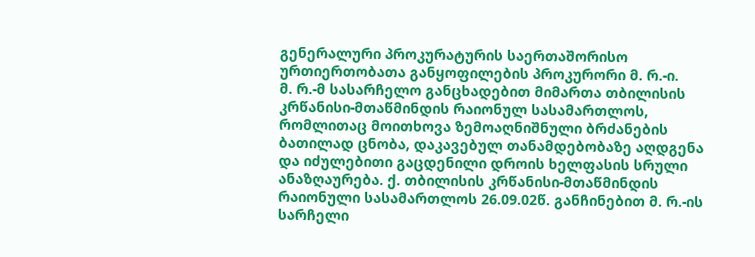გენერალური პროკურატურის საერთაშორისო ურთიერთობათა განყოფილების პროკურორი მ. რ.-ი.
მ. რ.-მ სასარჩელო განცხადებით მიმართა თბილისის კრწანისი-მთაწმინდის რაიონულ სასამართლოს, რომლითაც მოითხოვა ზემოაღნიშნული ბრძანების ბათილად ცნობა, დაკავებულ თანამდებობაზე აღდგენა და იძულებითი გაცდენილი დროის ხელფასის სრული ანაზღაურება. ქ. თბილისის კრწანისი-მთაწმინდის რაიონული სასამართლოს 26.09.02წ. განჩინებით მ. რ.-ის სარჩელი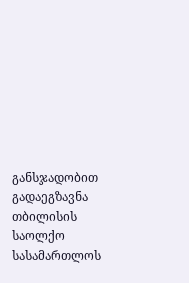განსჯადობით გადაეგზავნა თბილისის საოლქო სასამართლოს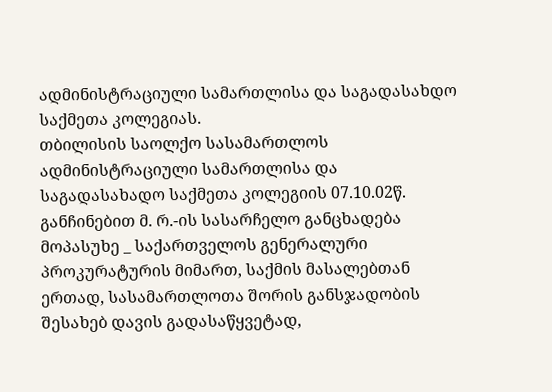ადმინისტრაციული სამართლისა და საგადასახდო საქმეთა კოლეგიას.
თბილისის საოლქო სასამართლოს ადმინისტრაციული სამართლისა და საგადასახადო საქმეთა კოლეგიის 07.10.02წ. განჩინებით მ. რ.-ის სასარჩელო განცხადება მოპასუხე _ საქართველოს გენერალური პროკურატურის მიმართ, საქმის მასალებთან ერთად, სასამართლოთა შორის განსჯადობის შესახებ დავის გადასაწყვეტად,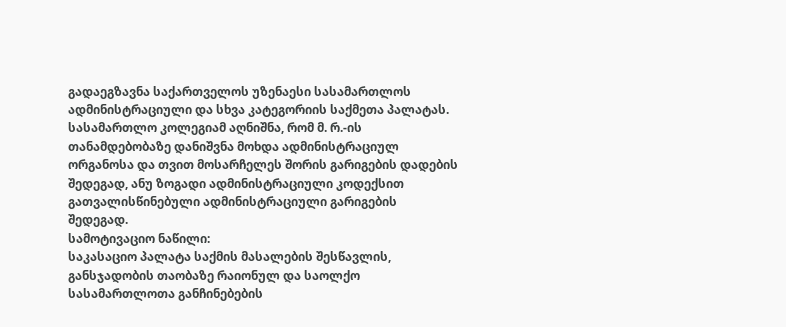გადაეგზავნა საქართველოს უზენაესი სასამართლოს ადმინისტრაციული და სხვა კატეგორიის საქმეთა პალატას. სასამართლო კოლეგიამ აღნიშნა, რომ მ. რ.-ის თანამდებობაზე დანიშვნა მოხდა ადმინისტრაციულ ორგანოსა და თვით მოსარჩელეს შორის გარიგების დადების შედეგად, ანუ ზოგადი ადმინისტრაციული კოდექსით გათვალისწინებული ადმინისტრაციული გარიგების შედეგად.
სამოტივაციო ნაწილი:
საკასაციო პალატა საქმის მასალების შესწავლის, განსჯადობის თაობაზე რაიონულ და საოლქო სასამართლოთა განჩინებების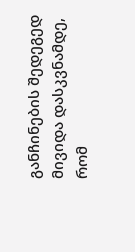განჩინების შედეგედ მივიდა დასკვნამდე, რომ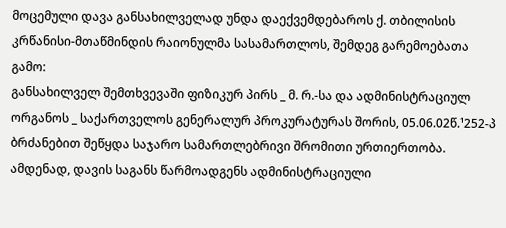მოცემული დავა განსახილველად უნდა დაექვემდებაროს ქ. თბილისის კრწანისი-მთაწმინდის რაიონულმა სასამართლოს, შემდეგ გარემოებათა გამო:
განსახილველ შემთხვევაში ფიზიკურ პირს _ მ. რ.-სა და ადმინისტრაციულ ორგანოს _ საქართველოს გენერალურ პროკურატურას შორის, 05.06.02წ.¹252-პ ბრძანებით შეწყდა საჯარო სამართლებრივი შრომითი ურთიერთობა. ამდენად, დავის საგანს წარმოადგენს ადმინისტრაციული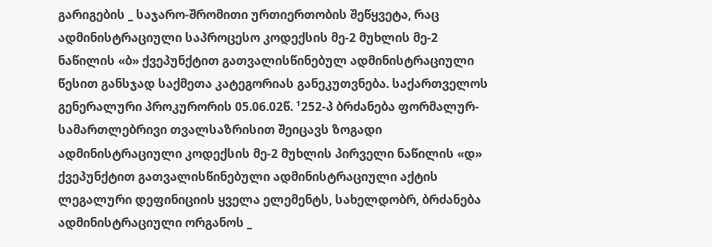გარიგების _ საჯარო-შრომითი ურთიერთობის შეწყვეტა, რაც ადმინისტრაციული საპროცესო კოდექსის მე-2 მუხლის მე-2 ნაწილის «ბ» ქვეპუნქტით გათვალისწინებულ ადმინისტრაციული წესით განსჯად საქმეთა კატეგორიას განეკუთვნება. საქართველოს გენერალური პროკურორის 05.06.02წ. ¹252-პ ბრძანება ფორმალურ-სამართლებრივი თვალსაზრისით შეიცავს ზოგადი ადმინისტრაციული კოდექსის მე-2 მუხლის პირველი ნაწილის «დ» ქვეპუნქტით გათვალისწინებული ადმინისტრაციული აქტის ლეგალური დეფინიციის ყველა ელემენტს, სახელდობრ, ბრძანება ადმინისტრაციული ორგანოს _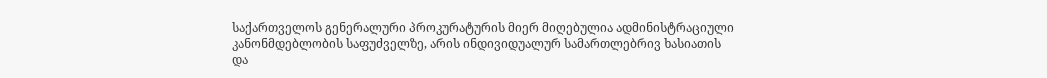საქართველოს გენერალური პროკურატურის მიერ მიღებულია ადმინისტრაციული კანონმდებლობის საფუძველზე, არის ინდივიდუალურ სამართლებრივ ხასიათის და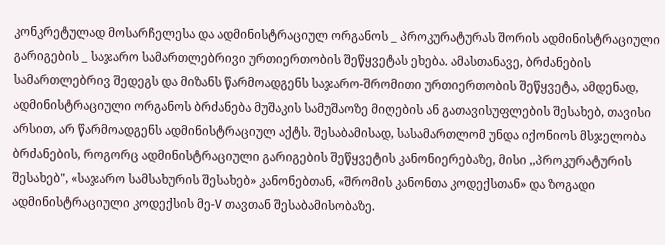კონკრეტულად მოსარჩელესა და ადმინისტრაციულ ორგანოს _ პროკურატურას შორის ადმინისტრაციული გარიგების _ საჯარო სამართლებრივი ურთიერთობის შეწყვეტას ეხება. ამასთანავე, ბრძანების სამართლებრივ შედეგს და მიზანს წარმოადგენს საჯარო-შრომითი ურთიერთობის შეწყვეტა, ამდენად, ადმინისტრაციული ორგანოს ბრძანება მუშაკის სამუშაოზე მიღების ან გათავისუფლების შესახებ, თავისი არსით, არ წარმოადგენს ადმინისტრაციულ აქტს. შესაბამისად, სასამართლომ უნდა იქონიოს მსჯელობა ბრძანების, როგორც ადმინისტრაციული გარიგების შეწყვეტის კანონიერებაზე, მისი ,,პროკურატურის შესახებ", «საჯარო სამსახურის შესახებ» კანონებთან, «შრომის კანონთა კოდექსთან» და ზოგადი ადმინისტრაციული კოდექსის მე-V თავთან შესაბამისობაზე.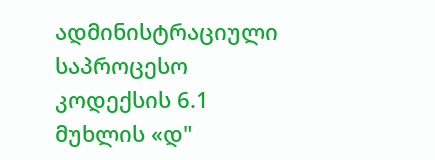ადმინისტრაციული საპროცესო კოდექსის 6.1 მუხლის «დ"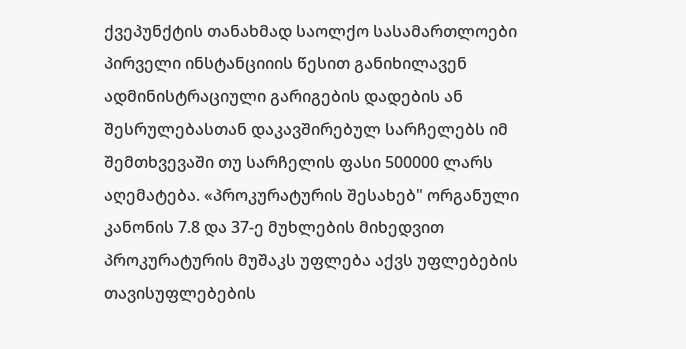ქვეპუნქტის თანახმად საოლქო სასამართლოები პირველი ინსტანციიის წესით განიხილავენ ადმინისტრაციული გარიგების დადების ან შესრულებასთან დაკავშირებულ სარჩელებს იმ შემთხვევაში თუ სარჩელის ფასი 500000 ლარს აღემატება. «პროკურატურის შესახებ" ორგანული კანონის 7.8 და 37-ე მუხლების მიხედვით პროკურატურის მუშაკს უფლება აქვს უფლებების თავისუფლებების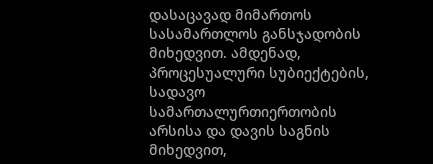დასაცავად მიმართოს სასამართლოს განსჯადობის მიხედვით. ამდენად, პროცესუალური სუბიექტების, სადავო სამართალურთიერთობის არსისა და დავის საგნის მიხედვით,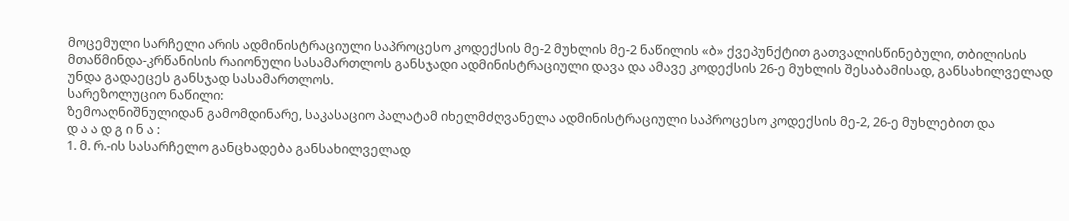მოცემული სარჩელი არის ადმინისტრაციული საპროცესო კოდექსის მე-2 მუხლის მე-2 ნაწილის «ბ» ქვეპუნქტით გათვალისწინებული, თბილისის მთაწმინდა-კრწანისის რაიონული სასამართლოს განსჯადი ადმინისტრაციული დავა და ამავე კოდექსის 26-ე მუხლის შესაბამისად, განსახილველად უნდა გადაეცეს განსჯად სასამართლოს.
სარეზოლუციო ნაწილი:
ზემოაღნიშნულიდან გამომდინარე, საკასაციო პალატამ იხელმძღვანელა ადმინისტრაციული საპროცესო კოდექსის მე-2, 26-ე მუხლებით და
დ ა ა დ გ ი ნ ა :
1. მ. რ.-ის სასარჩელო განცხადება განსახილველად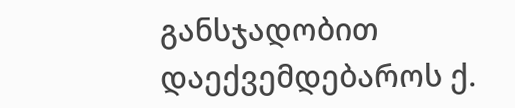განსჯადობით დაექვემდებაროს ქ.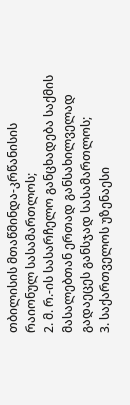თბილისის მთაწმინდა-კრწანისის რაიონულ სასამართლოს;
2. მ. რ.-ის სასარჩელო განცხადება საქმის მასალებთან ერთად განსახილველად გადაეცეს განსჯად სასამართლოს;
3. საქართველოს უზენაესი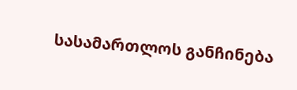სასამართლოს განჩინება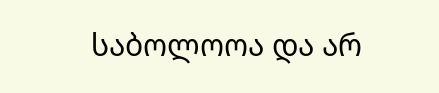საბოლოოა და არ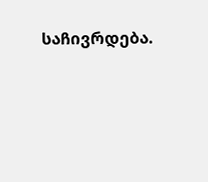საჩივრდება.